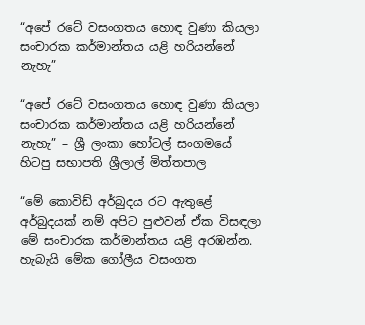“අපේ රටේ වසංගතය හොඳ වුණා කියලා සංචාරක කර්මාන්තය යළි හරියන්නේ නැහැ”

“අපේ රටේ වසංගතය හොඳ වුණා කියලා සංචාරක කර්මාන්තය යළි හරියන්නේ නැහැ” – ශ්‍රී ලංකා හෝටල් සංගමයේ හිටපු සභාපති ශ්‍රීලාල් මිත්තපාල

“මේ කොවිඩ් අර්බුදය රට ඇතුළේ අර්බුදයක් නම් අපිට පුළුවන් ඒක විසඳලා මේ සංචාරක කර්මාන්තය යළි අරඹන්න. හැබැයි මේක ගෝලීය වසංගත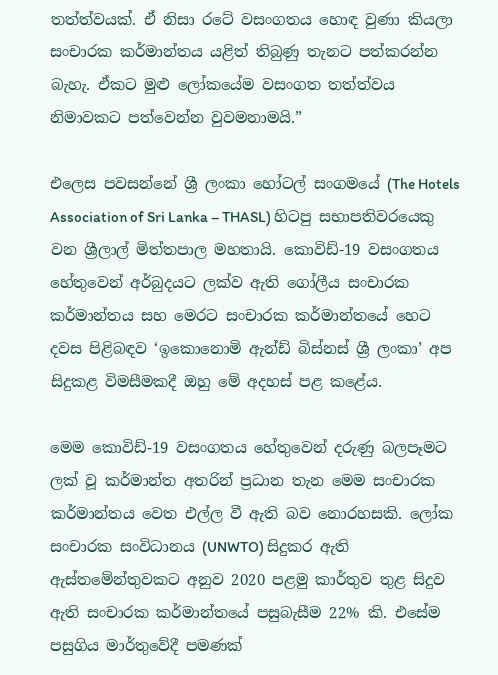තත්ත්වයක්. ඒ නිසා රටේ වසංගතය හොඳ වුණා කියලා සංචාරක කර්මාන්තය යළිත් තිබුණු තැනට පත්කරන්න බැහැ. ඒකට මුළු ලෝකයේම වසංගත තත්ත්වය නිමාවකට පත්වෙන්න වුවමනාමයි.”

එලෙස පවසන්නේ ශ්‍රී ලංකා හෝටල් සංගමයේ (The Hotels Association of Sri Lanka – THASL) හිටපු සභාපතිවරයෙකු වන ශ්‍රීලාල් මිත්තපාල මහතායි. කොවිඩ්-19 වසංගතය හේතුවෙන් අර්බුදයට ලක්ව ඇති ගෝලීය සංචාරක කර්මාන්තය සහ මෙරට සංචාරක කර්මාන්තයේ හෙට දවස පිළිබඳව ‘ඉකොනොමි ඇන්ඩ් බිස්නස් ශ්‍රී ලංකා’ අප සිදුකළ විමසීමකදී ඔහු මේ අදහස් පළ කළේය.

මෙම කොවිඩ්-19 වසංගතය හේතුවෙන් දරුණු බලපෑමට ලක් වූ කර්මාන්ත අතරින් ප්‍රධාන තැන මෙම සංචාරක කර්මාන්තය වෙත එල්ල වී ඇති බව නොරහසකි. ලෝක සංචාරක සංවිධානය (UNWTO) සිදුකර ඇති ඇස්තමේන්තුවකට අනුව 2020 පළමු කාර්තුව තුළ සිදුව ඇති සංචාරක කර්මාන්තයේ පසුබැසීම 22% කි. එසේම පසුගිය මාර්තුවේදී පමණක්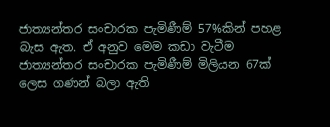ජාත්‍යන්තර සංචාරක පැමිණීම් 57%කින් පහළ බැස ඇත. ඒ අනුව මෙම කඩා වැටීම ජාත්‍යන්තර සංචාරක පැමිණීම් මිලියන 67ක් ලෙස ගණන් බලා ඇති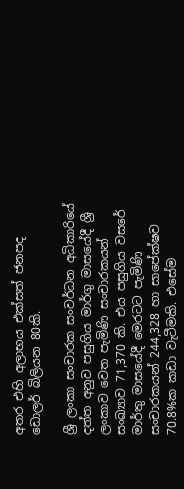අතර එහි අලාභය එක්සත් ජනපද ඩොලර් බිලියන 80කි.

ශ්‍රී ලංකා සංචාරක සංවර්ධන අධිකාරියේ දත්ත අනුව පසුගිය මාර්ගු මාසයේදී ශ්‍රී ලංකාව වෙත පැමිණි සංචාරකයන් සංඛ්‍යාව 71,370 කි. එය පසුගිය වසරේ මාර්තු මාසයේදී මෙරටට පැමිණි සංචාරකයන් 244,328 හා සාපේක්ෂව 70.8%ක කඩා වැටීමකි. එසේම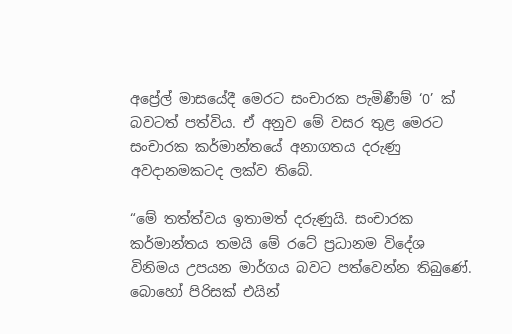අප්‍රේල් මාසයේදී මෙරට සංචාරක පැමිණීම් ‘0’ ක් බවටත් පත්විය. ඒ අනුව මේ වසර තුළ මෙරට සංචාරක කර්මාන්තයේ අනාගතය දරුණු අවදානමකටද ලක්ව තිබේ.

“මේ තත්ත්වය ඉතාමත් දරුණුයි. සංචාරක කර්මාන්තය තමයි මේ රටේ ප්‍රධානම විදේශ විනිමය උපයන මාර්ගය බවට පත්වෙන්න තිබුණේ. බොහෝ පිරිසක් එයින්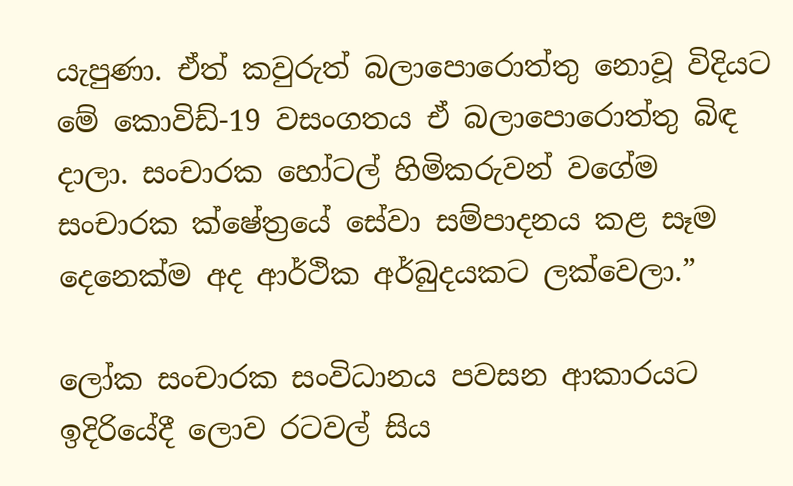යැපුණා. ඒත් කවුරුත් බලාපොරොත්තු නොවූ විදියට මේ කොවිඩ්-19 වසංගතය ඒ බලාපොරොත්තු බිඳ දාලා. සංචාරක හෝටල් හිමිකරුවන් වගේම සංචාරක ක්ෂේත්‍රයේ සේවා සම්පාදනය කළ සෑම දෙනෙක්ම අද ආර්ථික අර්බුදයකට ලක්වෙලා.”

ලෝක සංචාරක සංවිධානය පවසන ආකාරයට ඉදිරියේදී ලොව රටවල් සිය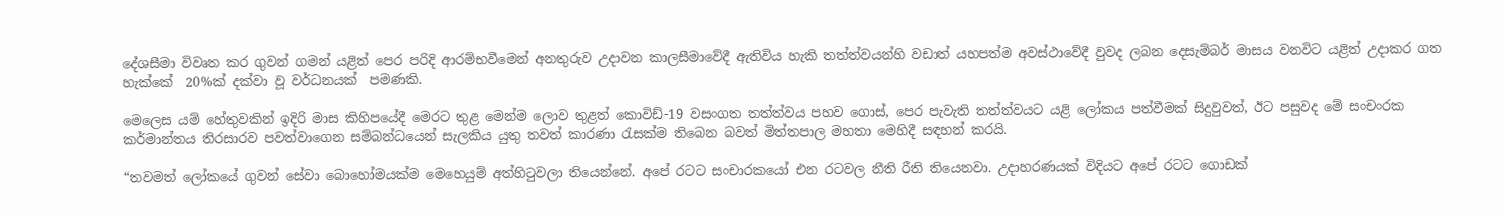දේශසීමා විවෘත කර ගුවන් ගමන් යළිත් පෙර පරිදි ආරම්භවීමෙන් අනතුරුව උදාවන කාලසීමාවේදී ඇතිවිය හැකි තත්ත්වයන්හි වඩාත් යහපත්ම අවස්ථාවේදී වුවද ලබන දෙසැම්බර් මාසය වනවිට යළිත් උදාකර ගත හැක්කේ  20%ක් දක්වා වූ වර්ධනයක්  පමණකි.

මෙලෙස යම් හේතුවකින් ඉදිරි මාස කිහිපයේදී මෙරට තුළ මෙන්ම ලොව තුළත් කොවිඩ්-19 වසංගත තත්ත්වය පහව ගොස්, පෙර පැවැති තත්ත්වයට යළි ලෝකය පත්වීමක් සිදුවුවත්, ඊට පසුවද මේ සංචංරක කර්මාන්තය තිරසාරව පවත්වාගෙන සම්බන්ධයෙන් සැලකිය යුතු තවත් කාරණා රැසක්ම තිබෙන බවත් මිත්තපාල මහතා මෙහිදී සඳහන් කරයි.

“තවමත් ලෝකයේ ගුවන් සේවා බොහෝමයක්ම මෙහෙයුම් අත්හිටුවලා තියෙන්නේ. අපේ රටට සංචාරකයෝ එන රටවල නීති රීති තියෙනවා. උදාහරණයක් විදියට අපේ රටට ගොඩක්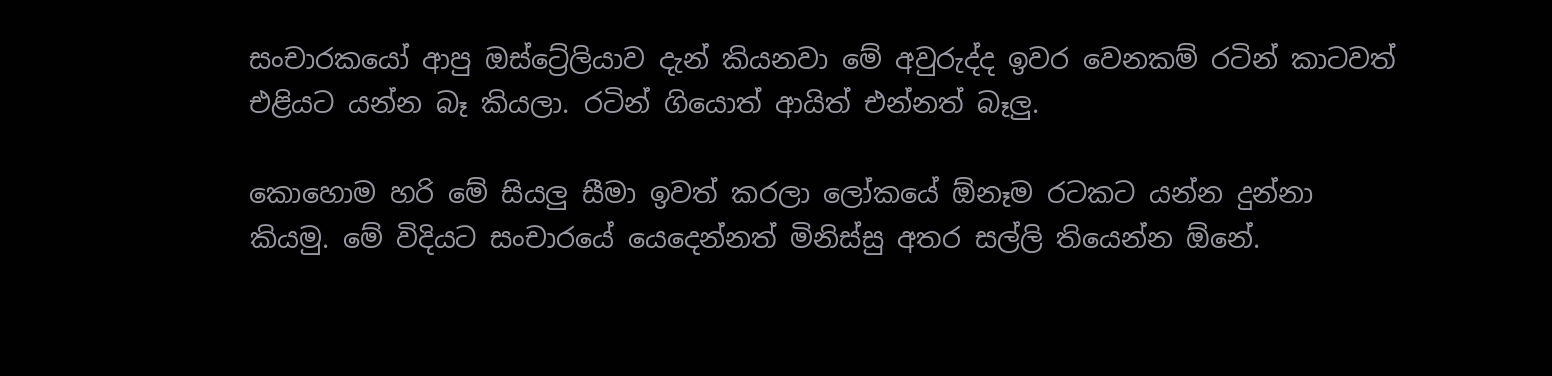සංචාරකයෝ ආපු ඔස්ට්‍රේලියාව දැන් කියනවා මේ අවුරුද්ද ඉවර වෙනකම් රටින් කාටවත් එළියට යන්න බෑ කියලා. රටින් ගියොත් ආයිත් එන්නත් බෑලු.

කොහොම හරි මේ සියලු සීමා ඉවත් කරලා ලෝකයේ ඕනෑම රටකට යන්න දුන්නා කියමු. මේ විදියට සංචාරයේ යෙදෙන්නත් මිනිස්සු අතර සල්ලි තියෙන්න ඕනේ.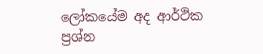ලෝකයේම අද ආර්ථික ප්‍රශ්න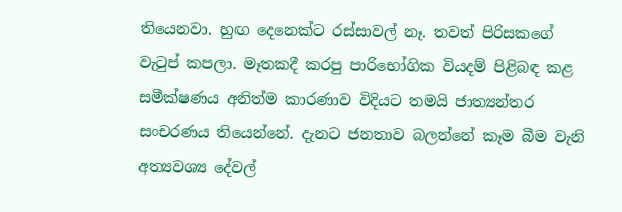තියෙනවා. හුඟ දෙනෙක්ට රස්සාවල් නෑ. තවත් පිරිසකගේ වැටුප් කපලා. මෑතකදී කරපු පාරිභෝගික වියදම් පිළිබඳ කළ සමීක්ෂණය අනිත්ම කාරණාව විදියට තමයි ජාත්‍යන්තර සංචරණය තියෙන්නේ. දැනට ජනතාව බලන්නේ කෑම බීම වැනි අත්‍යවශ්‍ය දේවල්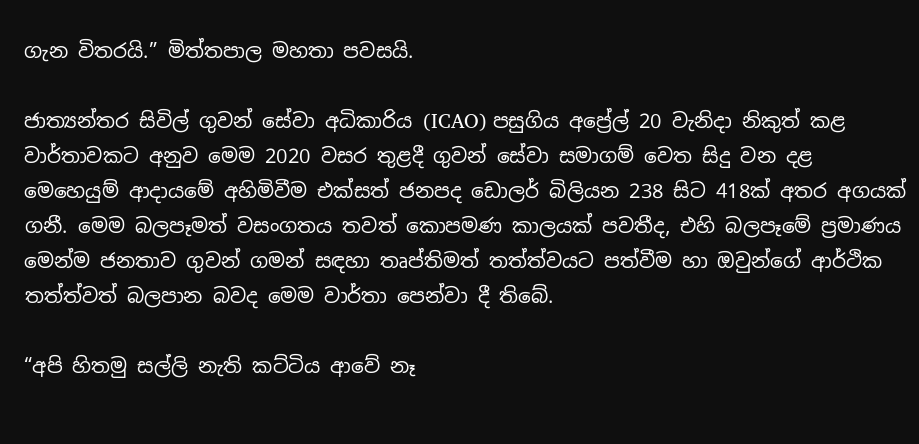ගැන විතරයි.” මිත්තපාල මහතා පවසයි.

ජාත්‍යන්තර සිවිල් ගුවන් සේවා අධිකාරිය (ICAO) පසුගිය අප්‍රේල් 20 වැනිදා නිකුත් කළ වාර්තාවකට අනුව මෙම 2020 වසර තුළදී ගුවන් සේවා සමාගම් වෙත සිදු වන දළ මෙහෙයුම් ආදායමේ අහිමිවීම එක්සත් ජනපද ඩොලර් බිලියන 238 සිට 418ක් අතර අගයක් ගනී. මෙම බලපෑමත් වසංගතය තවත් කොපමණ කාලයක් පවතීද, එහි බලපෑමේ ප්‍රමාණය මෙන්ම ජනතාව ගුවන් ගමන් සඳහා තෘප්තිමත් තත්ත්වයට පත්වීම හා ඔවුන්ගේ ආර්ථික තත්ත්වත් බලපාන බවද මෙම වාර්තා පෙන්වා දී තිබේ.

“අපි හිතමු සල්ලි නැති කට්ටිය ආවේ නෑ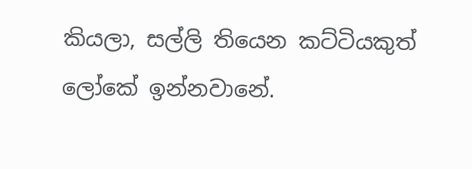කියලා, සල්ලි තියෙන කට්ටියකුත් ලෝකේ ඉන්නවානේ.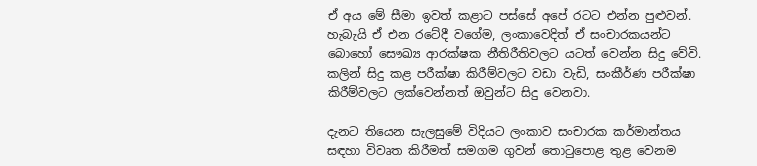ඒ අය මේ සීමා ඉවත් කළාට පස්සේ අපේ රටට එන්න පුළුවන්. හැබැයි ඒ එන රටේදී වගේම, ලංකාවෙදිත් ඒ සංචාරකයන්ට බොහෝ සෞඛ්‍ය ආරක්ෂක නීතිරීතිවලට යටත් වෙන්න සිදු වේවි. කලින් සිදු කළ පරීක්ෂා කිරීම්වලට වඩා වැඩි, සංකීර්ණ පරීක්ෂා කිරීම්වලට ලක්වෙන්නත් ඔවුන්ට සිදු වෙනවා.

දැනට තියෙන සැලසුමේ විදියට ලංකාව සංචාරක කර්මාන්තය සඳහා විවෘත කිරීමත් සමගම ගුවන් තොටුපොළ තුළ වෙනම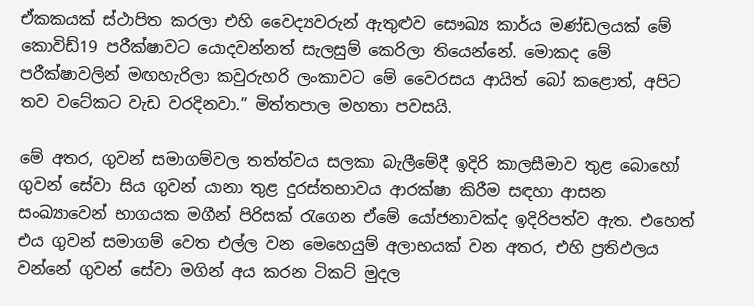ඒකකයක් ස්ථාපිත කරලා එහි වෛද්‍යවරුන් ඇතුළුව සෞඛ්‍ය කාර්ය මණ්ඩලයක් මේ කොවිඩ්19 පරීක්ෂාවට යොදවන්නත් සැලසුම් කෙරිලා තියෙන්නේ. මොකද මේ පරීක්ෂාවලින් මඟහැරිලා කවුරුහරි ලංකාවට මේ වෛරසය ආයිත් බෝ කළොත්, අපිට තව වටේකට වැඩ වරදිනවා.” මිත්තපාල මහතා පවසයි.

මේ අතර, ගුවන් සමාගම්වල තත්ත්වය සලකා බැලීමේදී ඉදිරි කාලසීමාව තුළ බොහෝ ගුවන් සේවා සිය ගුවන් යානා තුළ දුරස්තභාවය ආරක්ෂා කිරීම සඳහා ආසන සංඛ්‍යාවෙන් භාගයක මගීන් පිරිසක් රැගෙන ඒමේ යෝජනාවක්ද ඉදිරිපත්ව ඇත. එහෙත් එය ගුවන් සමාගම් වෙත එල්ල වන මෙහෙයුම් අලාභයක් වන අතර, එහි ප්‍රතිඵලය වන්නේ ගුවන් සේවා මගින් අය කරන ටිකට් මුදල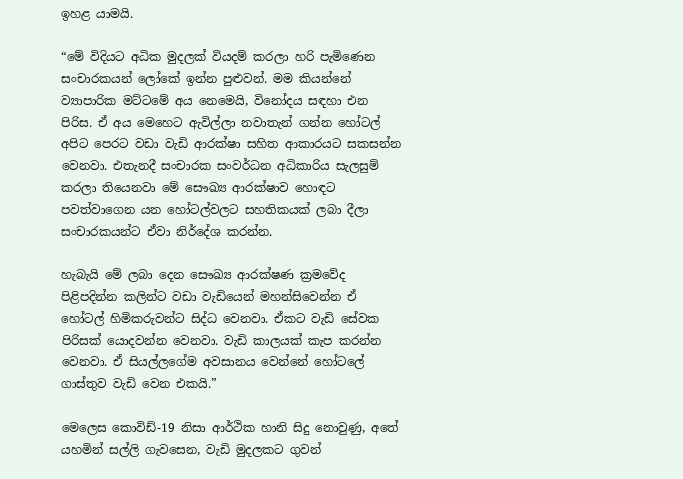ඉහළ යාමයි.

“මේ විදියට අධික මුදලක් වියදම් කරලා හරි පැමිණෙන සංචාරකයන් ලෝකේ ඉන්න පුළුවන්. මම කියන්නේ ව්‍යාපාරික මට්ටමේ අය නෙමෙයි, විනෝදය සඳහා එන පිරිස. ඒ අය මෙහෙට ඇවිල්ලා නවාතැන් ගන්න හෝටල් අපිට පෙරට වඩා වැඩි ආරක්ෂා සහිත ආකාරයට සකසන්න වෙනවා. එතැනදී සංචාරක සංවර්ධන අධිකාරිය සැලසුම් කරලා තියෙනවා මේ සෞඛ්‍ය ආරක්ෂාව හොඳට පවත්වාගෙන යන හෝටල්වලට සහතිකයක් ලබා දීලා සංචාරකයන්ට ඒවා නිර්දේශ කරන්න.

හැබැයි මේ ලබා දෙන සෞඛ්‍ය ආරක්ෂණ ක්‍රමවේද පිළිපදින්න කලින්ට වඩා වැඩියෙන් මහන්සිවෙන්න ඒ හෝටල් හිමිකරුවන්ට සිද්ධ වෙනවා. ඒකට වැඩි සේවක පිරිසක් යොදවන්න වෙනවා. වැඩි කාලයක් කැප කරන්න වෙනවා. ඒ සියල්ලගේම අවසානය වෙන්නේ හෝටලේ ගාස්තුව වැඩි වෙන එකයි.”

මෙලෙස කොවිඩ්-19 නිසා ආර්ථික හානි සිදු නොවුණු, අතේ යහමින් සල්ලි ගැවසෙන, වැඩි මුදලකට ගුවන්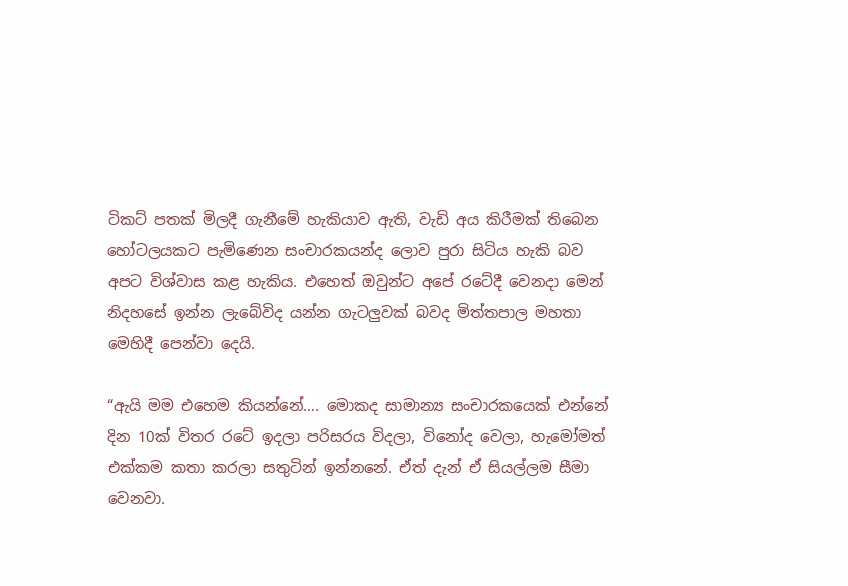ටිකට් පතක් මිලදී ගැනීමේ හැකියාව ඇති, වැඩි අය කිරීමක් තිබෙන හෝටලයකට පැමිණෙන සංචාරකයන්ද ලොව පුරා සිටිය හැකි බව අපට විශ්වාස කළ හැකිය. එහෙත් ඔවුන්ට අපේ රටේදී වෙනදා මෙන් නිදහසේ ඉන්න ලැබේවිද යන්න ගැටලුවක් බවද මිත්තපාල මහතා මෙහිදී පෙන්වා දෙයි.

“ඇයි මම එහෙම කියන්නේ…. මොකද සාමාන්‍ය සංචාරකයෙක් එන්නේ දින 10ක් විතර රටේ ඉදලා පරිසරය විදලා, විනෝද වෙලා, හැමෝමත් එක්කම කතා කරලා සතුටින් ඉන්නනේ. ඒත් දැන් ඒ සියල්ලම සීමා වෙනවා.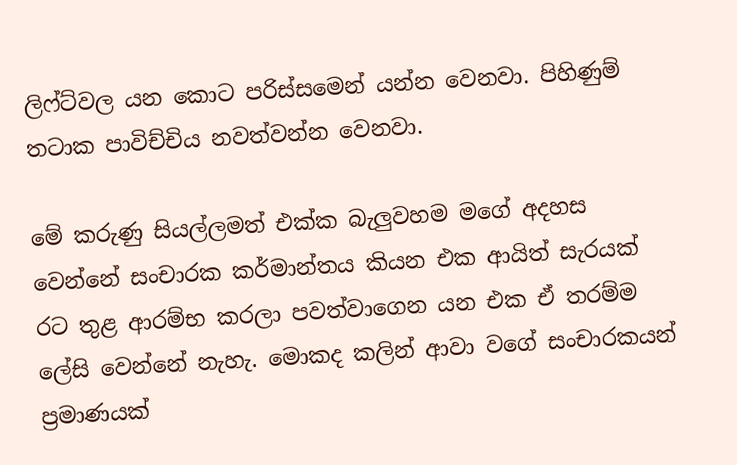ලිෆ්ට්වල යන කොට පරිස්සමෙන් යන්න වෙනවා. පිහිණුම් තටාක පාවිච්චිය නවත්වන්න වෙනවා.

මේ කරුණු සියල්ලමත් එක්ක බැලුවහම මගේ අදහස වෙන්නේ සංචාරක කර්මාන්තය කියන එක ආයිත් සැරයක්  රට තුළ ආරම්භ කරලා පවත්වාගෙන යන එක ඒ තරම්ම ලේසි වෙන්නේ නැහැ. මොකද කලින් ආවා වගේ සංචාරකයන් ප්‍රමාණයක්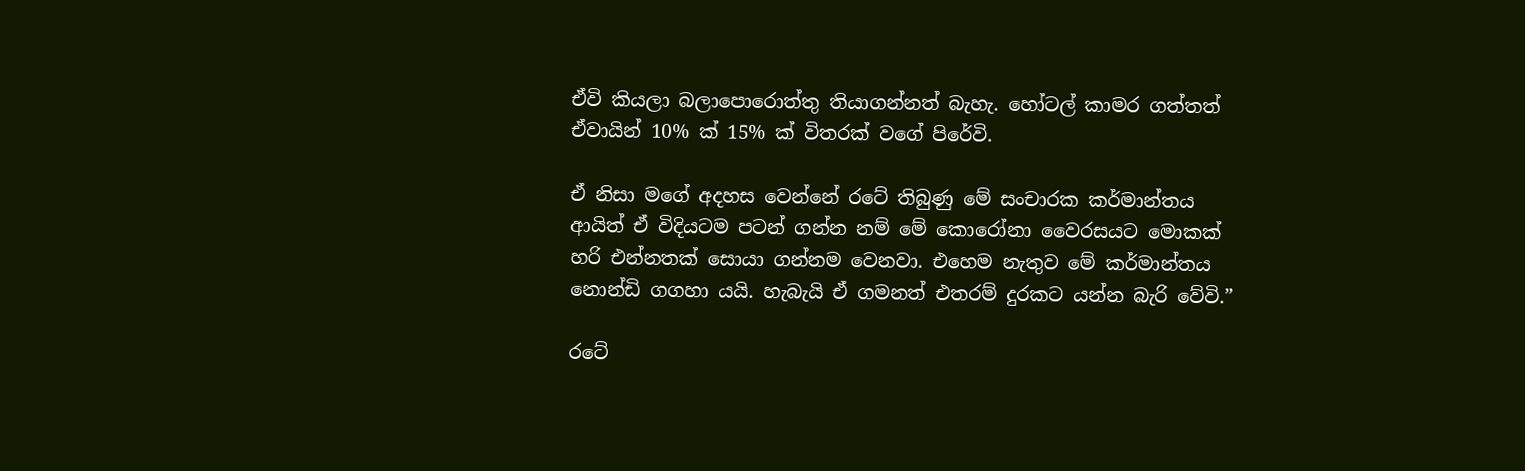ඒවි කියලා බලාපොරොත්තු තියාගන්නත් බැහැ. හෝටල් කාමර ගත්තත් ඒවායින් 10% ක් 15% ක් විතරක් වගේ පිරේවි.

ඒ නිසා මගේ අදහස වෙන්නේ රටේ තිබුණු මේ සංචාරක කර්මාන්තය ආයිත් ඒ විදියටම පටන් ගන්න නම් මේ කොරෝනා වෛරසයට මොකක් හරි එන්නතක් සොයා ගන්නම වෙනවා. එහෙම නැතුව මේ කර්මාන්තය නොන්ඩි ගගහා යයි. හැබැයි ඒ ගමනත් එතරම් දුරකට යන්න බැරි වේවි.”

රටේ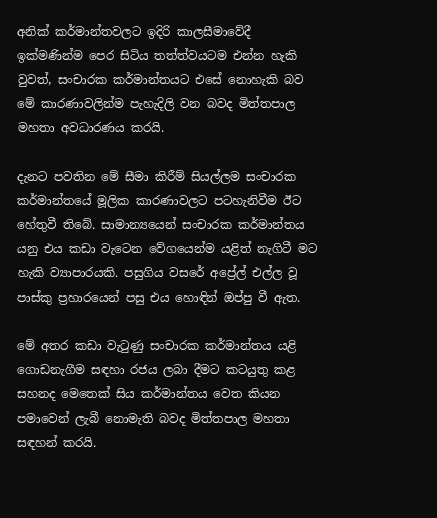අනික් කර්මාන්තවලට ඉදිරි කාලසීමාවේදී ඉක්මණින්ම පෙර සිටිය තත්ත්වයටම එන්න හැකි වුවත්, සංචාරක කර්මාන්තයට එසේ නොහැකි බව මේ කාරණාවලින්ම පැහැදිලි වන බවද මිත්තපාල මහතා අවධාරණය කරයි.

දැනට පවතින මේ සීමා කිරීම් සියල්ලම සංචාරක කර්මාන්තයේ මූලික කාරණාවලට පටහැනිවීම ඊට හේතුවී තිබේ. සාමාන්‍යයෙන් සංචාරක කර්මාන්තය යනු එය කඩා වැටෙන වේගයෙන්ම යළිත් නැගිටී මට හැකි ව්‍යාපාරයකි. පසුගිය වසරේ අප්‍රේල් එල්ල වූ පාස්කු ප්‍රහාරයෙන් පසු එය හොඳින් ඔප්පු වී ඇත.

මේ අතර කඩා වැටුණු සංචාරක කර්මාන්තය යළි ගොඩනැගීම සඳහා රජය ලබා දීමට කටයුතු කළ සහනද මෙතෙක් සිය කර්මාන්තය වෙත කියන පමාවෙන් ලැබී නොමැති බවද මිත්තපාල මහතා සඳහන් කරයි.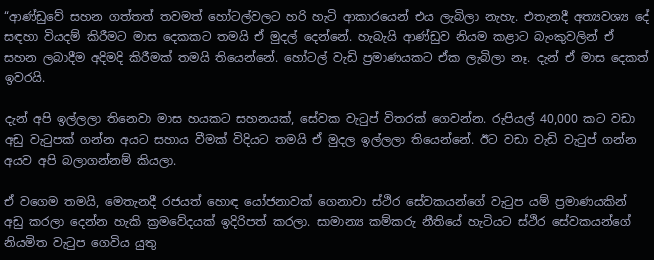“ආණ්ඩුවේ සහන ගත්තත් තවමත් හෝටල්වලට හරි හැටි ආකාරයෙන් එය ලැබිලා නැහැ. එතැනදී අත්‍යවශ්‍ය දේ සඳහා වියදම් කිරීමට මාස දෙකකට තමයි ඒ මුදල් දෙන්නේ. හැබැයි ආණ්ඩුව නියම කළාට බැංකුවලින් ඒ සහන ලබාදීම අදිමදි කිරීමක් තමයි තියෙන්නේ. හෝටල් වැඩි ප්‍රමාණයකට ඒක ලැබිලා නෑ. දැන් ඒ මාස දෙකත් ඉවරයි.

දැන් අපි ඉල්ලලා තිනෙවා මාස හයකට සහනයක්, සේවක වැටුප් විතරක් ගෙවන්න. රුපියල් 40,000 කට වඩා අඩු වැටුපක් ගන්න අයට සහාය වීමක් විදියට තමයි ඒ මුදල ඉල්ලලා තියෙන්නේ. ඊට වඩා වැඩි වැටුප් ගන්න අයව අපි බලාගන්නම් කියලා.

ඒ වගෙම තමයි, මෙතැනදී රජයත් හොඳ යෝජනාවක් ගෙනාවා ස්ථිර සේවකයන්ගේ වැටුප යම් ප්‍රමාණයකින් අඩු කරලා දෙන්න හැකි ක්‍රමවේදයක් ඉදිරිපත් කරලා. සාමාන්‍ය කම්කරු නීතියේ හැටියට ස්ථිර සේවකයන්ගේ නියමිත වැටුප ගෙවිය යුතු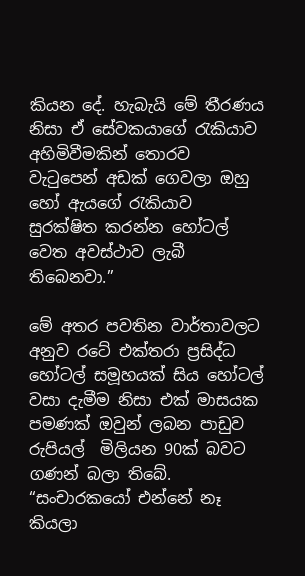කියන දේ. හැබැයි මේ තීරණය නිසා ඒ සේවකයාගේ රැකියාව අහිමිවීමකින් තොරව වැටුපෙන් අඩක් ගෙවලා ඔහු හෝ ඇයගේ රැකියාව සුරක්ෂිත කරන්න හෝටල් වෙත අවස්ථාව ලැබී තිබෙනවා.”

මේ අතර පවතින වාර්තාවලට අනුව රටේ එක්තරා ප්‍රසිද්ධ හෝටල් සමූහයක් සිය හෝටල් වසා දැමීම නිසා එක් මාසයක පමණක් ඔවුන් ලබන පාඩුව රුපියල්  මිලියන 90ක් බවට ගණන් බලා තිබේ. “සංචාරකයෝ එන්නේ නෑ කියලා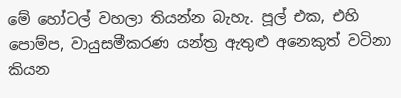මේ හෝටල් වහලා තියන්න බැහැ. පූල් එක, එහි පොම්ප, වායුසමීකරණ යන්ත්‍ර ඇතුළු අනෙකුත් වටිනා කියන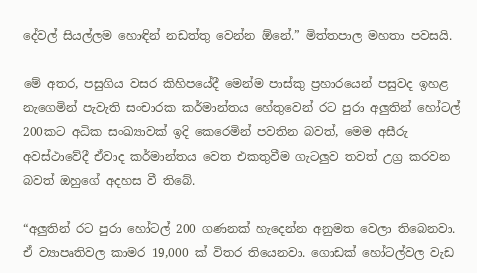දේවල් සියල්ලම හොඳින් නඩත්තු වෙන්න ඕනේ.” මිත්තපාල මහතා පවසයි.

මේ අතර, පසුගිය වසර කිහිපයේදී මෙන්ම පාස්කු ප්‍රහාරයෙන් පසුවද ඉහළ නැගෙමින් පැවැති සංචාරක කර්මාන්තය හේතුවෙන් රට පුරා අලුතින් හෝටල් 200කට අධික සංඛ්‍යාවක් ඉදි කෙරෙමින් පවතින බවත්, මෙම අසීරු අවස්ථාවේදී ඒවාද කර්මාන්තය වෙත එකතුවීම ගැටලුව තවත් උග්‍ර කරවන බවත් ඔහුගේ අදහස වී තිබේ.

“අලුතින් රට පුරා හෝටල් 200 ගණනක් හැදෙන්න අනුමත වෙලා තිබෙනවා. ඒ ව්‍යාපෘතිවල කාමර 19,000 ක් විතර තියෙනවා. ගොඩක් හෝටල්වල වැඩ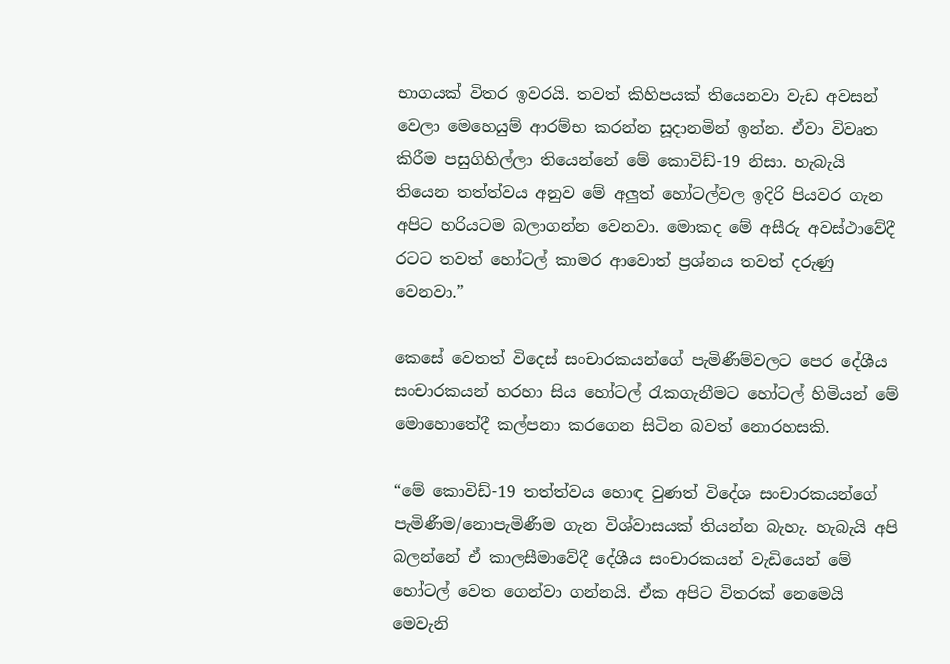භාගයක් විතර ඉවරයි. තවත් කිහිපයක් තියෙනවා වැඩ අවසන් වෙලා මෙහෙයුම් ආරම්භ කරන්න සූදානමින් ඉන්න. ඒවා විවෘත කිරීම පසුගිහිල්ලා තියෙන්නේ මේ කොවිඩ්-19 නිසා. හැබැයි තියෙන තත්ත්වය අනුව මේ අලුත් හෝටල්වල ඉදිරි පියවර ගැන අපිට හරියටම බලාගන්න වෙනවා. මොකද මේ අසීරු අවස්ථාවේදී රටට තවත් හෝටල් කාමර ආවොත් ප්‍රශ්නය තවත් දරුණු වෙනවා.”

කෙසේ වෙතත් විදෙස් සංචාරකයන්ගේ පැමිණීම්වලට පෙර දේශීය සංචාරකයන් හරහා සිය හෝටල් රැකගැනීමට හෝටල් හිමියන් මේ මොහොතේදී කල්පනා කරගෙන සිටින බවත් නොරහසකි.

“මේ කොවිඩ්-19 තත්ත්වය හොඳ වුණත් විදේශ සංචාරකයන්ගේ පැමිණීම/නොපැමිණීම ගැන විශ්වාසයක් තියන්න බැහැ. හැබැයි අපි බලන්නේ ඒ කාලසීමාවේදී දේශීය සංචාරකයන් වැඩියෙන් මේ හෝටල් වෙත ගෙන්වා ගන්නයි. ඒක අපිට විතරක් නෙමෙයි මෙවැනි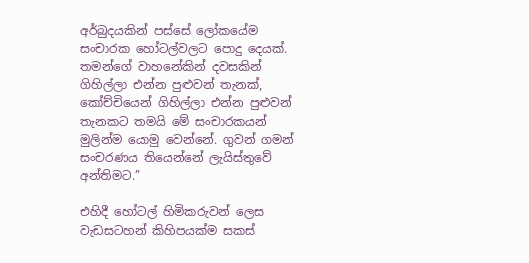අර්බුදයකින් පස්සේ ලෝකයේම සංචාරක හෝටල්වලට පොදු දෙයක්. තමන්ගේ වාහනේකින් දවසකින් ගිහිල්ලා එන්න පුළුවන් තැනක්, කෝච්චියෙන් ගිහිල්ලා එන්න පුළුවන් තැනකට තමයි මේ සංචාරකයන් මුලින්ම යොමු වෙන්නේ. ගුවන් ගමන් සංචරණය තියෙන්නේ ලැයිස්තුවේ අන්තිමට.”

එහිදී හෝටල් හිමිකරුවන් ලෙස වැඩසටහන් කිහිපයක්ම සකස්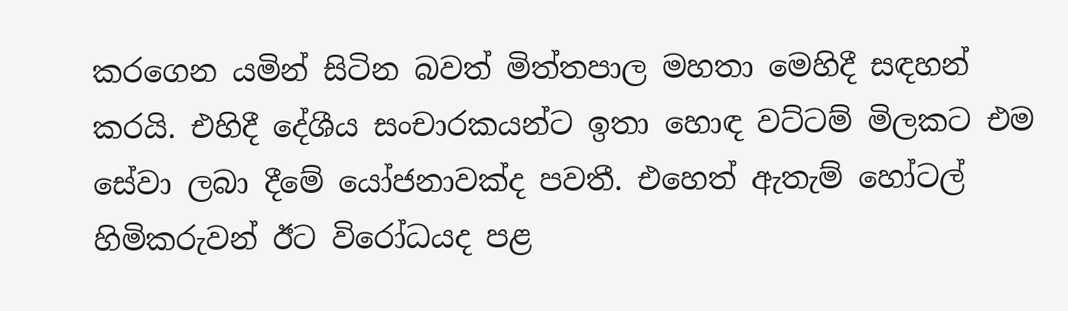කරගෙන යමින් සිටින බවත් මිත්තපාල මහතා මෙහිදී සඳහන් කරයි. එහිදී දේශීය සංචාරකයන්ට ඉතා හොඳ වට්ටම් මිලකට එම සේවා ලබා දීමේ යෝජනාවක්ද පවතී. එහෙත් ඇතැම් හෝටල් හිමිකරුවන් ඊට විරෝධයද පළ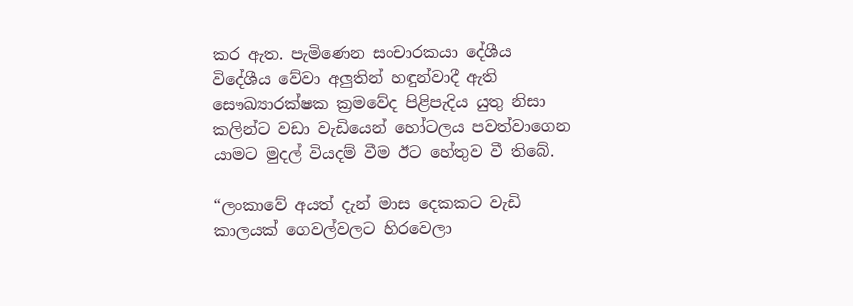කර ඇත. පැමිණෙන සංචාරකයා දේශීය විදේශීය වේවා අලුතින් හඳුන්වාදී ඇති සෞඛ්‍යාරක්ෂක ක්‍රමවේද පිළිපැදිය යුතු නිසා කලින්ට වඩා වැඩියෙන් හෝටලය පවත්වාගෙන යාමට මුදල් වියදම් වීම ඊට හේතුව වී තිබේ.

“ලංකාවේ අයත් දැන් මාස දෙකකට වැඩි කාලයක් ගෙවල්වලට හිරවෙලා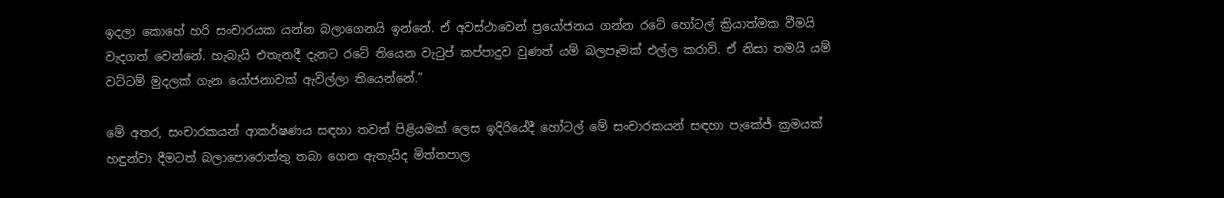ඉදලා කොහේ හරි සංචාරයක යන්න බලාගෙනයි ඉන්නේ. ඒ අවස්ථාවෙන් ප්‍රයෝජනය ගන්න රටේ හෝටල් ක්‍රියාත්මක වීමයි වැදගත් වෙන්නේ. හැබැයි එතැනදී දැනට රටේ තියෙන වැටුප් කප්පාදුව වුණත් යම් බලපෑමක් එල්ල කරාවි. ඒ නිසා තමයි යම් වට්ටම් මුදලක් ගැන යෝජනාවක් ඇවිල්ලා තියෙන්නේ.”

මේ අතර, සංචාරකයන් ආකර්ෂණය සඳහා තවත් පිළියමක් ලෙස ඉදිරියේදී හෝටල් මේ සංචාරකයන් සඳහා පැකේජ් ක්‍රමයක් හඳුන්වා දීමටත් බලාපොරොත්තු තබා ගෙන ඇතැයිද මිත්තපාල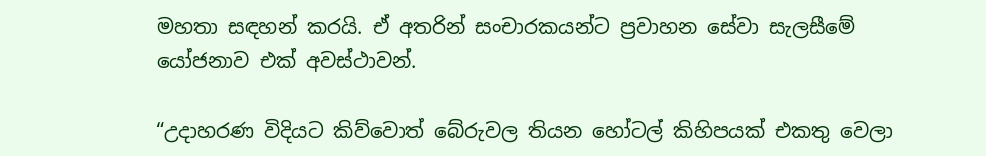මහතා සඳහන් කරයි. ඒ අතරින් සංචාරකයන්ට ප්‍රවාහන සේවා සැලසීමේ යෝජනාව එක් අවස්ථාවන්.

“උදාහරණ විදියට කිව්වොත් බේරුවල තියන හෝටල් කිහිපයක් එකතු වෙලා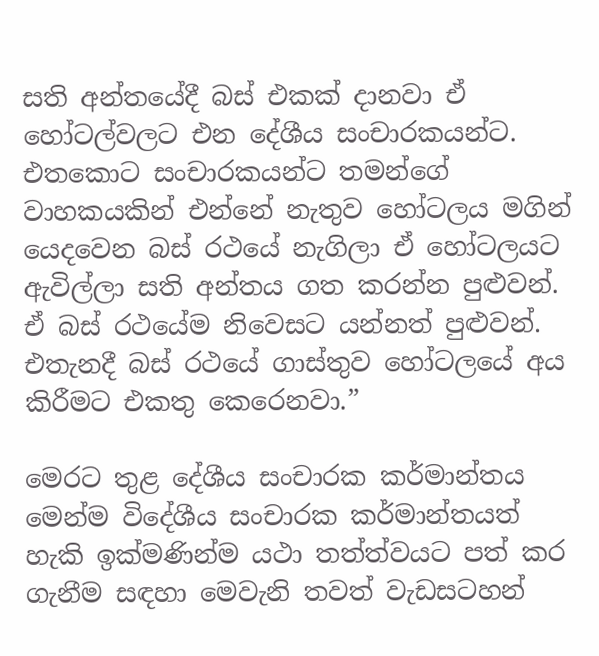සති අන්තයේදී බස් එකක් දානවා ඒ හෝටල්වලට එන දේශීය සංචාරකයන්ට. එතකොට සංචාරකයන්ට තමන්ගේ වාහකයකින් එන්නේ නැතුව හෝටලය මගින් යෙදවෙන බස් රථයේ නැගිලා ඒ හෝටලයට ඇවිල්ලා සති අන්තය ගත කරන්න පුළුවන්. ඒ බස් රථයේම නිවෙසට යන්නත් පුළුවන්. එතැනදී බස් රථයේ ගාස්තුව හෝටලයේ අය කිරීමට එකතු කෙරෙනවා.”

මෙරට තුළ දේශීය සංචාරක කර්මාන්තය මෙන්ම විදේශීය සංචාරක කර්මාන්තයත් හැකි ඉක්මණින්ම යථා තත්ත්වයට පත් කර ගැනීම සඳහා මෙවැනි තවත් වැඩසටහන්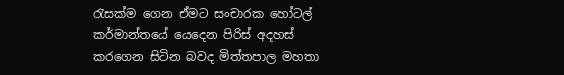රැසක්ම ගෙන ඒමට සංචාරක හෝටල් කර්මාන්තයේ යෙදෙන පිරිස් අදහස් කරගෙන සිටින බවද මිත්තපාල මහතා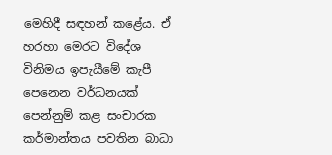මෙහිදී සඳහන් කළේය. ඒ හරහා මෙරට විදේශ විනිමය ඉපැයීමේ කැපී පෙනෙන වර්ධනයක් පෙන්නුම් කළ සංචාරක කර්මාන්තය පවතින බාධා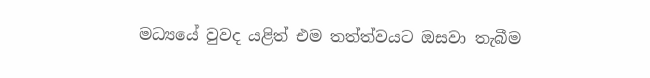මධ්‍යයේ වුවද යළිත් එම තත්ත්වයට ඔසවා තැබීම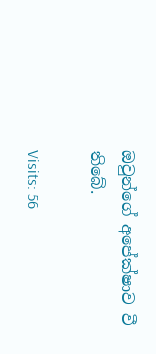ඔවුන්ගේ අපේක්ෂාව වී තිබේ.

Visits: 56